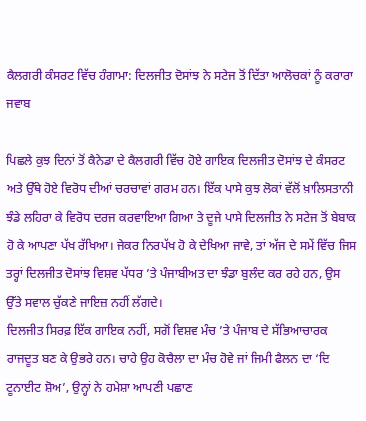ਕੈਲਗਰੀ ਕੰਸਰਟ ਵਿੱਚ ਹੰਗਾਮਾ: ਦਿਲਜੀਤ ਦੋਸਾਂਝ ਨੇ ਸਟੇਜ ਤੋਂ ਦਿੱਤਾ ਆਲੋਚਕਾਂ ਨੂੰ ਕਰਾਰਾ ਜਵਾਬ

ਪਿਛਲੇ ਕੁਝ ਦਿਨਾਂ ਤੋਂ ਕੈਨੇਡਾ ਦੇ ਕੈਲਗਰੀ ਵਿੱਚ ਹੋਏ ਗਾਇਕ ਦਿਲਜੀਤ ਦੋਸਾਂਝ ਦੇ ਕੰਸਰਟ ਅਤੇ ਉੱਥੇ ਹੋਏ ਵਿਰੋਧ ਦੀਆਂ ਚਰਚਾਵਾਂ ਗਰਮ ਹਨ। ਇੱਕ ਪਾਸੇ ਕੁਝ ਲੋਕਾਂ ਵੱਲੋਂ ਖ਼ਾਲਿਸਤਾਨੀ ਝੰਡੇ ਲਹਿਰਾ ਕੇ ਵਿਰੋਧ ਦਰਜ ਕਰਵਾਇਆ ਗਿਆ ਤੇ ਦੂਜੇ ਪਾਸੇ ਦਿਲਜੀਤ ਨੇ ਸਟੇਜ ਤੋਂ ਬੇਬਾਕ ਹੋ ਕੇ ਆਪਣਾ ਪੱਖ ਰੱਖਿਆ। ਜੇਕਰ ਨਿਰਪੱਖ ਹੋ ਕੇ ਦੇਖਿਆ ਜਾਵੇ, ਤਾਂ ਅੱਜ ਦੇ ਸਮੇਂ ਵਿੱਚ ਜਿਸ ਤਰ੍ਹਾਂ ਦਿਲਜੀਤ ਦੋਸਾਂਝ ਵਿਸ਼ਵ ਪੱਧਰ ’ਤੇ ਪੰਜਾਬੀਅਤ ਦਾ ਝੰਡਾ ਬੁਲੰਦ ਕਰ ਰਹੇ ਹਨ, ਉਸ ਉੱਤੇ ਸਵਾਲ ਚੁੱਕਣੇ ਜਾਇਜ਼ ਨਹੀਂ ਲੱਗਦੇ।
ਦਿਲਜੀਤ ਸਿਰਫ਼ ਇੱਕ ਗਾਇਕ ਨਹੀਂ, ਸਗੋਂ ਵਿਸ਼ਵ ਮੰਚ ’ਤੇ ਪੰਜਾਬ ਦੇ ਸੱਭਿਆਚਾਰਕ ਰਾਜਦੂਤ ਬਣ ਕੇ ਉਭਰੇ ਹਨ। ਚਾਹੇ ਉਹ ਕੋਚੈਲਾ ਦਾ ਮੰਚ ਹੋਵੇ ਜਾਂ ਜਿਮੀ ਫੈਲਨ ਦਾ ‘ਦਿ ਟੂਨਾਈਟ ਸ਼ੋਅ’, ਉਨ੍ਹਾਂ ਨੇ ਹਮੇਸ਼ਾ ਆਪਣੀ ਪਛਾਣ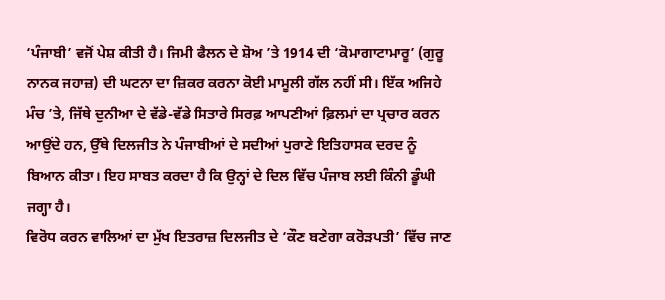‘ਪੰਜਾਬੀ’ ਵਜੋਂ ਪੇਸ਼ ਕੀਤੀ ਹੈ। ਜਿਮੀ ਫੈਲਨ ਦੇ ਸ਼ੋਅ ’ਤੇ 1914 ਦੀ ‘ਕੋਮਾਗਾਟਾਮਾਰੂ’ (ਗੁਰੂ ਨਾਨਕ ਜਹਾਜ਼) ਦੀ ਘਟਨਾ ਦਾ ਜ਼ਿਕਰ ਕਰਨਾ ਕੋਈ ਮਾਮੂਲੀ ਗੱਲ ਨਹੀਂ ਸੀ। ਇੱਕ ਅਜਿਹੇ ਮੰਚ ’ਤੇ, ਜਿੱਥੇ ਦੁਨੀਆ ਦੇ ਵੱਡੇ-ਵੱਡੇ ਸਿਤਾਰੇ ਸਿਰਫ਼ ਆਪਣੀਆਂ ਫ਼ਿਲਮਾਂ ਦਾ ਪ੍ਰਚਾਰ ਕਰਨ ਆਉਂਦੇ ਹਨ, ਉੱਥੇ ਦਿਲਜੀਤ ਨੇ ਪੰਜਾਬੀਆਂ ਦੇ ਸਦੀਆਂ ਪੁਰਾਣੇ ਇਤਿਹਾਸਕ ਦਰਦ ਨੂੰ ਬਿਆਨ ਕੀਤਾ। ਇਹ ਸਾਬਤ ਕਰਦਾ ਹੈ ਕਿ ਉਨ੍ਹਾਂ ਦੇ ਦਿਲ ਵਿੱਚ ਪੰਜਾਬ ਲਈ ਕਿੰਨੀ ਡੂੰਘੀ ਜਗ੍ਹਾ ਹੈ।
ਵਿਰੋਧ ਕਰਨ ਵਾਲਿਆਂ ਦਾ ਮੁੱਖ ਇਤਰਾਜ਼ ਦਿਲਜੀਤ ਦੇ ‘ਕੌਣ ਬਣੇਗਾ ਕਰੋੜਪਤੀ’ ਵਿੱਚ ਜਾਣ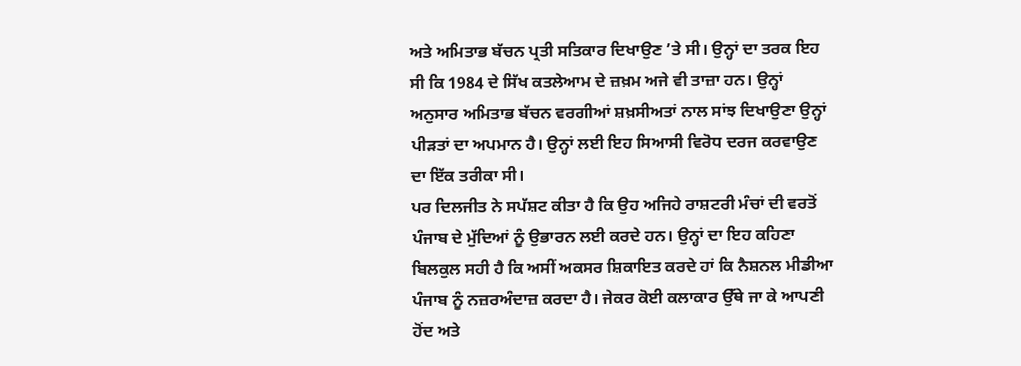ਅਤੇ ਅਮਿਤਾਭ ਬੱਚਨ ਪ੍ਰਤੀ ਸਤਿਕਾਰ ਦਿਖਾਉਣ ’ਤੇ ਸੀ। ਉਨ੍ਹਾਂ ਦਾ ਤਰਕ ਇਹ ਸੀ ਕਿ 1984 ਦੇ ਸਿੱਖ ਕਤਲੇਆਮ ਦੇ ਜ਼ਖ਼ਮ ਅਜੇ ਵੀ ਤਾਜ਼ਾ ਹਨ। ਉਨ੍ਹਾਂ ਅਨੁਸਾਰ ਅਮਿਤਾਭ ਬੱਚਨ ਵਰਗੀਆਂ ਸ਼ਖ਼ਸੀਅਤਾਂ ਨਾਲ ਸਾਂਝ ਦਿਖਾਉਣਾ ਉਨ੍ਹਾਂ ਪੀੜਤਾਂ ਦਾ ਅਪਮਾਨ ਹੈ। ਉਨ੍ਹਾਂ ਲਈ ਇਹ ਸਿਆਸੀ ਵਿਰੋਧ ਦਰਜ ਕਰਵਾਉਣ ਦਾ ਇੱਕ ਤਰੀਕਾ ਸੀ।
ਪਰ ਦਿਲਜੀਤ ਨੇ ਸਪੱਸ਼ਟ ਕੀਤਾ ਹੈ ਕਿ ਉਹ ਅਜਿਹੇ ਰਾਸ਼ਟਰੀ ਮੰਚਾਂ ਦੀ ਵਰਤੋਂ ਪੰਜਾਬ ਦੇ ਮੁੱਦਿਆਂ ਨੂੰ ਉਭਾਰਨ ਲਈ ਕਰਦੇ ਹਨ। ਉਨ੍ਹਾਂ ਦਾ ਇਹ ਕਹਿਣਾ ਬਿਲਕੁਲ ਸਹੀ ਹੈ ਕਿ ਅਸੀਂ ਅਕਸਰ ਸ਼ਿਕਾਇਤ ਕਰਦੇ ਹਾਂ ਕਿ ਨੈਸ਼ਨਲ ਮੀਡੀਆ ਪੰਜਾਬ ਨੂੰ ਨਜ਼ਰਅੰਦਾਜ਼ ਕਰਦਾ ਹੈ। ਜੇਕਰ ਕੋਈ ਕਲਾਕਾਰ ਉੱਥੇ ਜਾ ਕੇ ਆਪਣੀ ਹੋਂਦ ਅਤੇ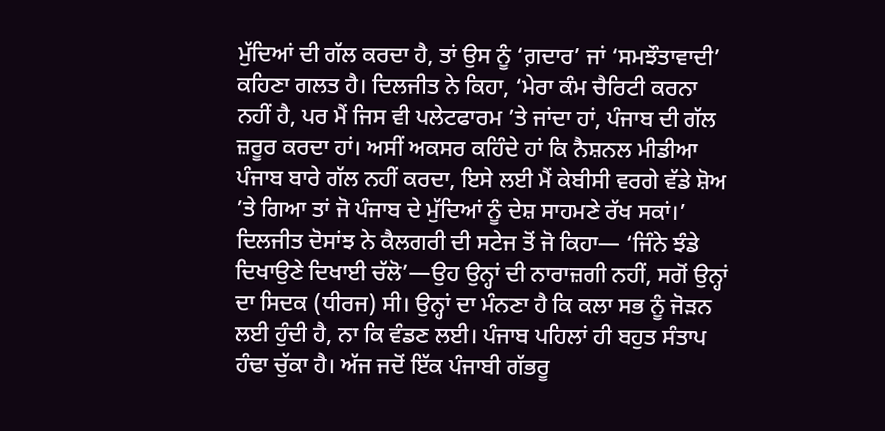ਮੁੱਦਿਆਂ ਦੀ ਗੱਲ ਕਰਦਾ ਹੈ, ਤਾਂ ਉਸ ਨੂੰ ‘ਗ਼ਦਾਰ’ ਜਾਂ ‘ਸਮਝੌਤਾਵਾਦੀ’ ਕਹਿਣਾ ਗਲਤ ਹੈ। ਦਿਲਜੀਤ ਨੇ ਕਿਹਾ, ‘ਮੇਰਾ ਕੰਮ ਚੈਰਿਟੀ ਕਰਨਾ ਨਹੀਂ ਹੈ, ਪਰ ਮੈਂ ਜਿਸ ਵੀ ਪਲੇਟਫਾਰਮ ’ਤੇ ਜਾਂਦਾ ਹਾਂ, ਪੰਜਾਬ ਦੀ ਗੱਲ ਜ਼ਰੂਰ ਕਰਦਾ ਹਾਂ। ਅਸੀਂ ਅਕਸਰ ਕਹਿੰਦੇ ਹਾਂ ਕਿ ਨੈਸ਼ਨਲ ਮੀਡੀਆ ਪੰਜਾਬ ਬਾਰੇ ਗੱਲ ਨਹੀਂ ਕਰਦਾ, ਇਸੇ ਲਈ ਮੈਂ ਕੇਬੀਸੀ ਵਰਗੇ ਵੱਡੇ ਸ਼ੋਅ ’ਤੇ ਗਿਆ ਤਾਂ ਜੋ ਪੰਜਾਬ ਦੇ ਮੁੱਦਿਆਂ ਨੂੰ ਦੇਸ਼ ਸਾਹਮਣੇ ਰੱਖ ਸਕਾਂ।’
ਦਿਲਜੀਤ ਦੋਸਾਂਝ ਨੇ ਕੈਲਗਰੀ ਦੀ ਸਟੇਜ ਤੋਂ ਜੋ ਕਿਹਾ— ‘ਜਿੰਨੇ ਝੰਡੇ ਦਿਖਾਉਣੇ ਦਿਖਾਈ ਚੱਲੋ’—ਉਹ ਉਨ੍ਹਾਂ ਦੀ ਨਾਰਾਜ਼ਗੀ ਨਹੀਂ, ਸਗੋਂ ਉਨ੍ਹਾਂ ਦਾ ਸਿਦਕ (ਧੀਰਜ) ਸੀ। ਉਨ੍ਹਾਂ ਦਾ ਮੰਨਣਾ ਹੈ ਕਿ ਕਲਾ ਸਭ ਨੂੰ ਜੋੜਨ ਲਈ ਹੁੰਦੀ ਹੈ, ਨਾ ਕਿ ਵੰਡਣ ਲਈ। ਪੰਜਾਬ ਪਹਿਲਾਂ ਹੀ ਬਹੁਤ ਸੰਤਾਪ ਹੰਢਾ ਚੁੱਕਾ ਹੈ। ਅੱਜ ਜਦੋਂ ਇੱਕ ਪੰਜਾਬੀ ਗੱਭਰੂ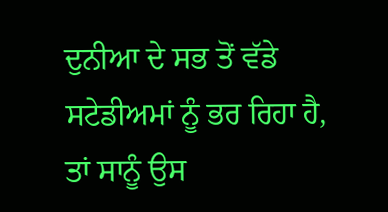ਦੁਨੀਆ ਦੇ ਸਭ ਤੋਂ ਵੱਡੇ ਸਟੇਡੀਅਮਾਂ ਨੂੰ ਭਰ ਰਿਹਾ ਹੈ, ਤਾਂ ਸਾਨੂੰ ਉਸ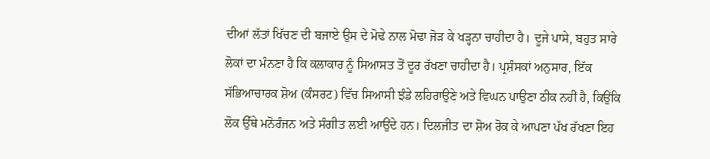ਦੀਆਂ ਲੱਤਾਂ ਖਿੱਚਣ ਦੀ ਬਜਾਏ ਉਸ ਦੇ ਮੋਢੇ ਨਾਲ ਮੋਢਾ ਜੋੜ ਕੇ ਖੜ੍ਹਨਾ ਚਾਹੀਦਾ ਹੈ। ਦੂਜੇ ਪਾਸੇ, ਬਹੁਤ ਸਾਰੇ ਲੋਕਾਂ ਦਾ ਮੰਨਣਾ ਹੈ ਕਿ ਕਲਾਕਾਰ ਨੂੰ ਸਿਆਸਤ ਤੋਂ ਦੂਰ ਰੱਖਣਾ ਚਾਹੀਦਾ ਹੈ। ਪ੍ਰਸ਼ੰਸਕਾਂ ਅਨੁਸਾਰ, ਇੱਕ ਸੱਭਿਆਚਾਰਕ ਸ਼ੋਅ (ਕੰਸਰਟ) ਵਿੱਚ ਸਿਆਸੀ ਝੰਡੇ ਲਹਿਰਾਉਣੇ ਅਤੇ ਵਿਘਨ ਪਾਉਣਾ ਠੀਕ ਨਹੀਂ ਹੈ, ਕਿਉਂਕਿ ਲੋਕ ਉੱਥੇ ਮਨੋਰੰਜਨ ਅਤੇ ਸੰਗੀਤ ਲਈ ਆਉਂਦੇ ਹਨ। ਦਿਲਜੀਤ ਦਾ ਸ਼ੋਅ ਰੋਕ ਕੇ ਆਪਣਾ ਪੱਖ ਰੱਖਣਾ ਇਹ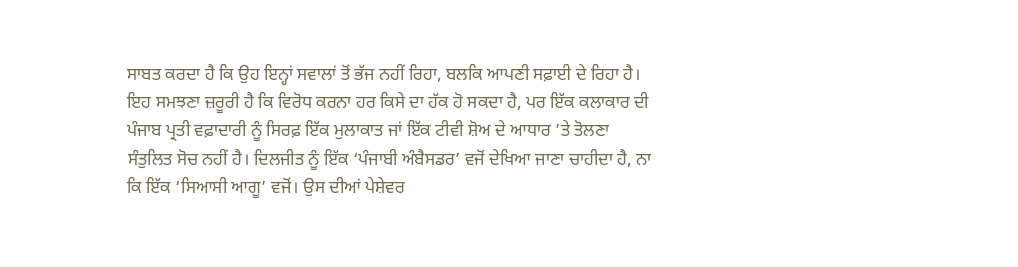ਸਾਬਤ ਕਰਦਾ ਹੈ ਕਿ ਉਹ ਇਨ੍ਹਾਂ ਸਵਾਲਾਂ ਤੋਂ ਭੱਜ ਨਹੀਂ ਰਿਹਾ, ਬਲਕਿ ਆਪਣੀ ਸਫ਼ਾਈ ਦੇ ਰਿਹਾ ਹੈ।
ਇਹ ਸਮਝਣਾ ਜ਼ਰੂਰੀ ਹੈ ਕਿ ਵਿਰੋਧ ਕਰਨਾ ਹਰ ਕਿਸੇ ਦਾ ਹੱਕ ਹੋ ਸਕਦਾ ਹੈ, ਪਰ ਇੱਕ ਕਲਾਕਾਰ ਦੀ ਪੰਜਾਬ ਪ੍ਰਤੀ ਵਫ਼ਾਦਾਰੀ ਨੂੰ ਸਿਰਫ਼ ਇੱਕ ਮੁਲਾਕਾਤ ਜਾਂ ਇੱਕ ਟੀਵੀ ਸ਼ੋਅ ਦੇ ਆਧਾਰ ’ਤੇ ਤੋਲਣਾ ਸੰਤੁਲਿਤ ਸੋਚ ਨਹੀਂ ਹੈ। ਦਿਲਜੀਤ ਨੂੰ ਇੱਕ ‘ਪੰਜਾਬੀ ਅੰਬੈਸਡਰ’ ਵਜੋਂ ਦੇਖਿਆ ਜਾਣਾ ਚਾਹੀਦਾ ਹੈ, ਨਾ ਕਿ ਇੱਕ ‘ਸਿਆਸੀ ਆਗੂ’ ਵਜੋਂ। ਉਸ ਦੀਆਂ ਪੇਸ਼ੇਵਰ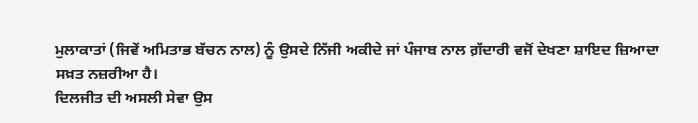ਮੁਲਾਕਾਤਾਂ (ਜਿਵੇਂ ਅਮਿਤਾਭ ਬੱਚਨ ਨਾਲ) ਨੂੰ ਉਸਦੇ ਨਿੱਜੀ ਅਕੀਦੇ ਜਾਂ ਪੰਜਾਬ ਨਾਲ ਗ਼ੱਦਾਰੀ ਵਜੋਂ ਦੇਖਣਾ ਸ਼ਾਇਦ ਜ਼ਿਆਦਾ ਸਖ਼ਤ ਨਜ਼ਰੀਆ ਹੈ।
ਦਿਲਜੀਤ ਦੀ ਅਸਲੀ ਸੇਵਾ ਉਸ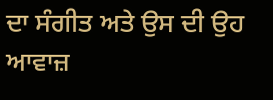ਦਾ ਸੰਗੀਤ ਅਤੇ ਉਸ ਦੀ ਉਹ ਆਵਾਜ਼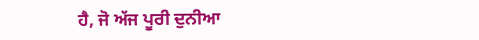ਹੈ, ਜੋ ਅੱਜ ਪੂਰੀ ਦੁਨੀਆ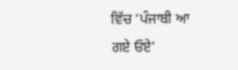ਵਿੱਚ ‘ਪੰਜਾਬੀ ਆ ਗਏ ਓਏ’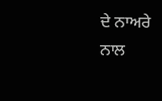ਦੇ ਨਾਅਰੇ ਨਾਲ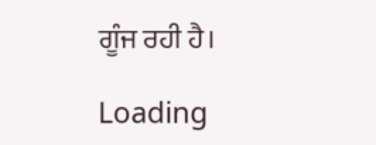ਗੂੰਜ ਰਹੀ ਹੈ।

Loading